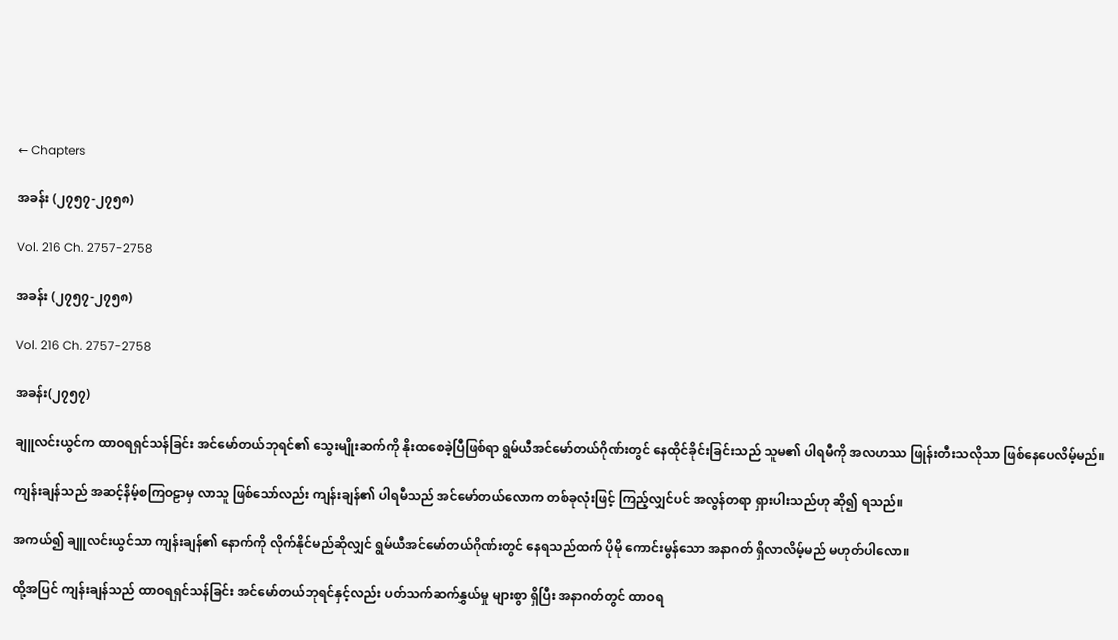← Chapters

အခန်း (၂၇၅၇-၂၇၅၈)

Vol. 216 Ch. 2757-2758

အခန်း (၂၇၅၇-၂၇၅၈)

Vol. 216 Ch. 2757-2758

အခန်း(၂၇၅၇)

ချူလင်းယွင်က ထာဝရရှင်သန်ခြင်း အင်မော်တယ်ဘုရင်၏ သွေးမျိုးဆက်ကို နိုးထစေခဲ့ပြီဖြစ်ရာ ရွမ်ယီအင်မော်တယ်ဂိုဏ်းတွင် နေထိုင်ခိုင်းခြင်းသည် သူမ၏ ပါရမီကို အလဟဿ ဖြုန်းတီးသလိုသာ ဖြစ်နေပေလိမ့်မည်။

ကျန်းချန်သည် အဆင့်နိမ့်စကြဝဠာမှ လာသူ ဖြစ်သော်လည်း ကျန်းချန်၏ ပါရမီသည် အင်မော်တယ်လောက တစ်ခုလုံးဖြင့် ကြည့်လျှင်ပင် အလွန်တရာ ရှားပါးသည်ဟု ဆို၍ ရသည်။

အကယ်၍ ချူလင်းယွင်သာ ကျန်းချန်၏ နောက်ကို လိုက်နိုင်မည်ဆိုလျှင် ရွမ်ယီအင်မော်တယ်ဂိုဏ်းတွင် နေရသည်ထက် ပိုမို ကောင်းမွန်သော အနာဂတ် ရှိလာလိမ့်မည် မဟုတ်ပါလော။

ထို့အပြင် ကျန်းချန်သည် ထာဝရရှင်သန်ခြင်း အင်မော်တယ်ဘုရင်နှင့်လည်း ပတ်သက်ဆက်နွှယ်မှု များစွာ ရှိပြီး အနာဂတ်တွင် ထာဝရ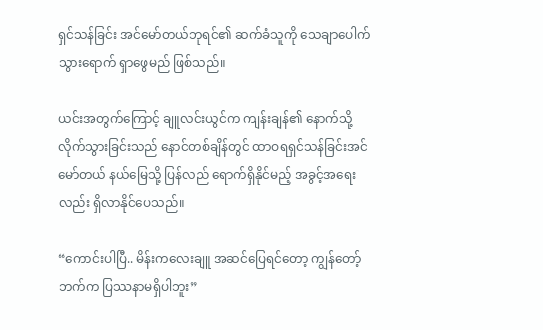ရှင်သန်ခြင်း အင်မော်တယ်ဘုရင်၏ ဆက်ခံသူကို သေချာပေါက် သွားရောက် ရှာဖွေမည် ဖြစ်သည်။

ယင်းအတွက်ကြောင့် ချူလင်းယွင်က ကျန်းချန်၏ နောက်သို့ လိုက်သွားခြင်းသည် နောင်တစ်ချိန်တွင် ထာဝရရှင်သန်ခြင်းအင်မော်တယ် နယ်မြေသို့ ပြန်လည်‌ ရောက်ရှိနိုင်မည့် အခွင့်အရေးလည်း ရှိလာနိုင်ပေသည်။

“ကောင်းပါပြီ.. မိန်းကလေးချူ အဆင်ပြေရင်တော့ ကျွန်တော့်ဘက်က ပြဿနာမရှိပါဘူး”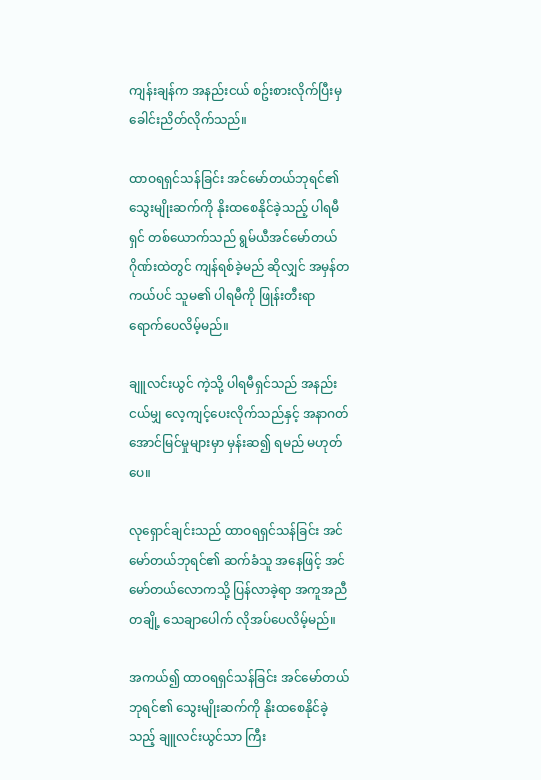ကျန်းချန်က အနည်းငယ် စဥ်းစားလိုက်ပြီးမှ ခေါင်းညိတ်လိုက်သည်။

ထာဝရရှင်သန်ခြင်း အင်မော်တယ်ဘုရင်၏ သွေးမျိုးဆက်ကို နိုးထစေနိုင်ခဲ့သည့် ပါရမီရှင် တစ်ယောက်သည် ရွမ်ယီအင်မော်တယ်ဂိုဏ်းထဲတွင် ကျန်ရစ်ခဲ့မည် ဆိုလျှင် အမှန်တကယ်ပင် သူမ၏ ပါရမီကို ဖြုန်းတီးရာ ရောက်ပေလိမ့်မည်။

ချူလင်းယွင် ကဲ့သို့ ပါရမီရှင်သည် အနည်းငယ်မျှ လေ့ကျင့်ပေးလိုက်သည်နှင့် အနာဂတ် အောင်မြင်မှုများမှာ မှန်းဆ၍ ရမည် မဟုတ်ပေ။

လုရှောင်ချင်းသည် ထာဝရရှင်သန်ခြင်း အင်မော်တယ်ဘုရင်၏ ဆက်ခံသူ အနေဖြင့် အင်မော်တယ်လောကသို့ ပြန်လာခဲ့ရာ အကူအညီ တချို့ သေချာပေါက် လိုအပ်ပေလိမ့်မည်။

အကယ်၍ ထာဝရရှင်သန်ခြင်း အင်မော်တယ်ဘုရင်၏ သွေးမျိုးဆက်ကို နိုးထစေနိုင်ခဲ့သည့် ချူလင်းယွင်သာ ကြီး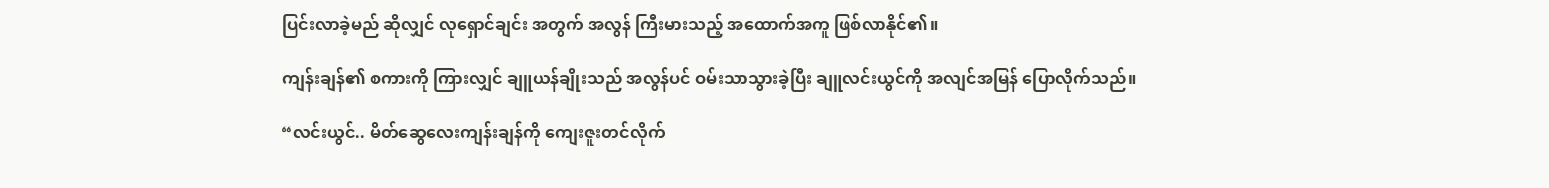ပြင်းလာခဲ့မည် ဆိုလျှင် လုရှောင်ချင်း အတွက် အလွန် ကြီးမားသည့် အ‌ထောက်အကူ ဖြစ်လာနိုင်၏။

ကျန်းချန်၏ စကားကို ကြားလျှင် ချူယန်ချိုးသည် အလွန်ပင် ဝမ်းသာသွားခဲ့ပြီး ချူလင်းယွင်ကို အလျင်အမြန် ပြောလိုက်သည်။

“လင်းယွင်.. မိတ်ဆွေလေးကျန်းချန်ကို ကျေးဇူးတင်လိုက်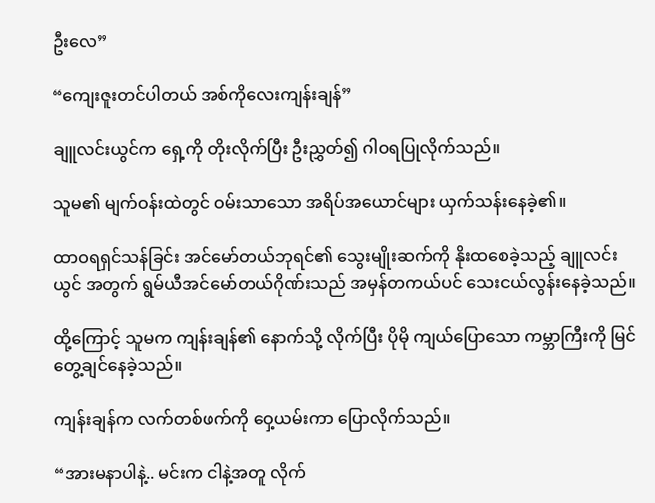ဦးလေ”

“ကျေးဇူးတင်ပါတယ် အစ်ကိုလေးကျန်းချန်”

ချူလင်းယွင်က ရှေ့ကို တိုးလိုက်ပြီး ဦးညွှတ်၍ ဂါဝရပြုလိုက်သည်။

သူမ၏ မျက်ဝန်းထဲတွင် ဝမ်းသာသော အရိပ်အယောင်များ ယှက်သန်းနေခဲ့၏။

ထာဝရရှင်သန်ခြင်း အင်မော်တယ်ဘုရင်၏ သွေးမျိုးဆက်ကို နိုးထစေခဲ့သည့် ချူလင်းယွင် အတွက် ရွမ်ယီအင်မော်တယ်ဂိုဏ်းသည် အမှန်တကယ်ပင် သေးငယ်လွန်းနေခဲ့သည်။

ထို့ကြောင့် သူမက ကျန်းချန်၏ နောက်သို့ လိုက်ပြီး ပိုမို ကျယ်ပြောသော ကမ္ဘာကြီးကို မြင်တွေ့ချင်နေခဲ့သည်။

ကျန်းချန်က လက်တစ်ဖက်ကို ဝှေ့ယမ်းကာ ပြောလိုက်သည်။

“အားမနာပါနဲ့.. မင်းက ငါနဲ့အတူ လိုက်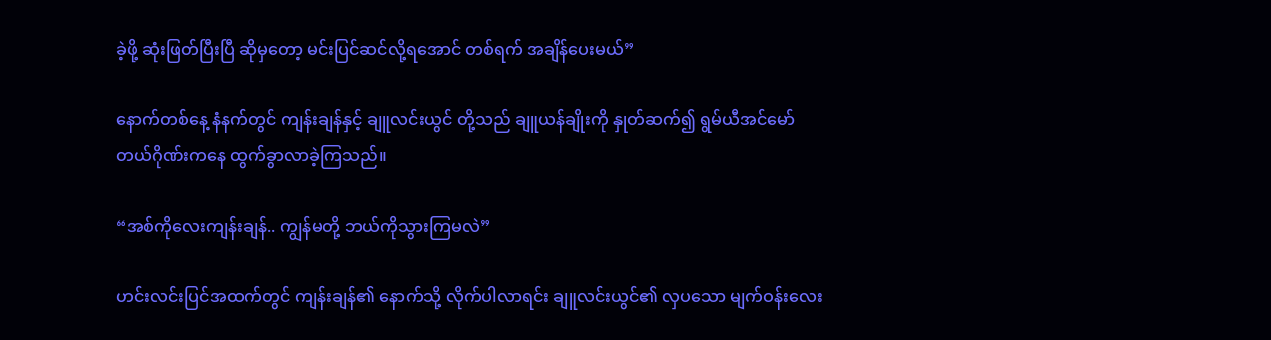ခဲ့ဖို့ ဆုံးဖြတ်ပြီးပြီ ဆိုမှတော့ မင်းပြင်ဆင်လို့ရအောင် တစ်ရက် အချိန်ပေးမယ်”

နောက်တစ်နေ့ နံနက်တွင် ကျန်းချန်နှင့် ချူလင်းယွင် တို့သည် ချူယန်ချိုးကို နှုတ်ဆက်၍ ရွမ်ယီအင်မော်တယ်ဂိုဏ်းကနေ ထွက်ခွာလာခဲ့ကြသည်။

“အစ်ကိုလေးကျန်းချန်.. ကျွန်မတို့ ဘယ်ကိုသွားကြမလဲ”

ဟင်းလင်းပြင်အထက်တွင် ကျန်းချန်၏ နောက်သို့ လိုက်ပါလာရင်း ချူလင်းယွင်၏ လှပသော မျက်ဝန်းလေး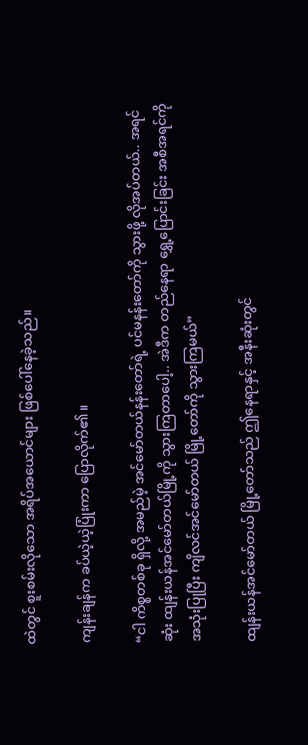ထဲတွင် စူးစမ်းလိုသော အရိပ်အယောင်များ ဖြစ်ပေါ်နေခဲ့သည်။

ကျန်းချန်က ခပ်ယဲ့ယဲ့ပြုံးကာ ပြောလိုက်၏။

“ငါ ကိစ္စတစ်ခု ရှိလို့ အမည်မဲ့ အင်မော်တယ်နန်းတော်ရဲ့ ပင်မနန်းတော်ကို သွားဖို့ လိုအပ်တယ်.. အရင်ဆုံး ထျန်းယန်အင်မော်တယ်မြို့ကို သွားကြတာပေါ့.. အဲဒီက တည်နေရာ ရွှေ့ပြောင်းခြင်း အစီအရင်ကို အသုံးပြုပြီး ကျိလင်အင်မော်တယ် မြို့တော်ကို သွားကြမယ်”

ထျန်းယန်အင်မော်တယ် မြို့တော်သည် ဤနေရာနှင့် အနီးဆုံးတွင်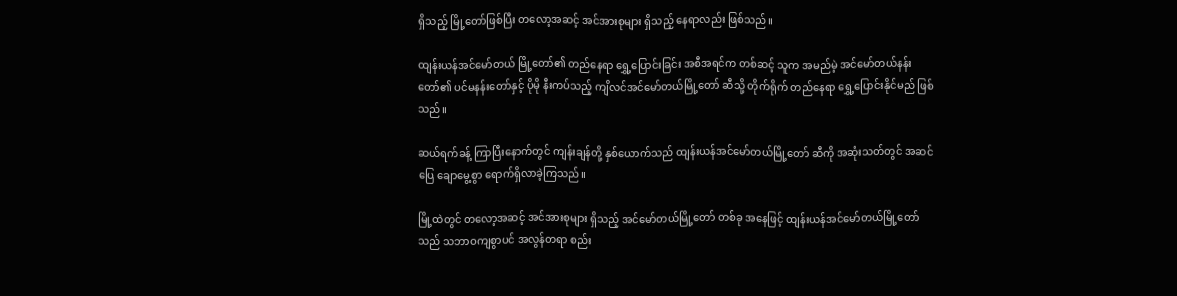ရှိသည့် မြို့တော်ဖြစ်ပြီး တလော့အဆင့် အင်အားစုများ ရှိသည့် နေရာလည်း ဖြစ်သည်။

ထျန်းယန်အင်မော်တယ် မြို့တော်၏ တည်နေရာ ရွှေ့ပြောင်းခြင်း အစီအရင်က တစ်ဆင့် သူက အမည်မဲ့ အင်မော်တယ်နန်းတော်၏ ပင်မနန်းတော်နှင့် ပိုမို နီးကပ်သည့် ကျိလင်အင်မော်တယ်မြို့‌တော် ဆီသို့ တိုက်ရိုက် တည်နေရာ ရွှေ့ပြောင်းနိုင်မည် ဖြစ်သည်။

ဆယ်ရက်ခန့် ကြာပြီးနောက်တွင် ကျန်းချန်တို့ နှစ်ယောက်သည် ထျန်းယန်အင်မော်တယ်မြို့တော် ဆီကို အဆုံးသတ်တွင် အဆင်ပြေ ချောမွေ့စွာ ရောက်ရှိလာခဲ့ကြသည်။

မြို့ထဲတွင် တလော့အဆင့် အင်အားစုများ ရှိသည့် အင်မော်တယ်မြို့တော် တစ်ခု အနေဖြင့် ထျန်းယန်အင်မော်တယ်မြို့တော်သည် သဘာဝကျစွာပင် အလွန်တရာ စည်း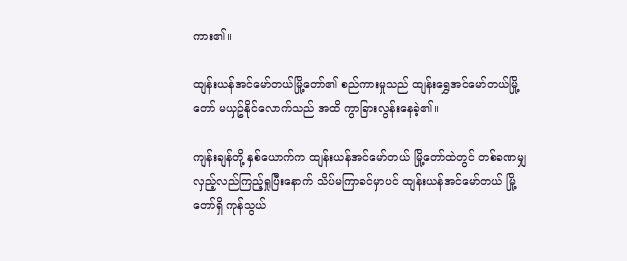ကား၏။

ထျန်းယန်အင်မော်တယ်မြို့တော်၏ စည်ကားမှုသည် ထျန်းရွှေအင်မော်တယ်မြို့တော် မယှဥ်နိုင်လောက်သည် အထိ ကွာခြားလွန်းနေခဲ့၏။

ကျန်းချန်တို့ နှစ်ယောက်က ထျန်းယန်အင်မော်တယ် မြို့တော်ထဲတွင် တစ်ခဏမျှ လှည့်လည်ကြည့်ရှုပြီးနောက် သိပ်မကြာခင်မှာပင် ထျန်းယန်အင်မော်တယ် မြို့တော်ရှိ ကုန်သွယ်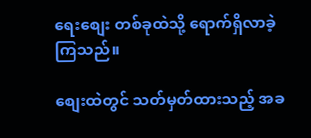ရေးစျေး တစ်ခုထဲသို့ ရောက်ရှိလာခဲ့ကြသည်။

စျေးထဲတွင် သတ်မှတ်ထားသည့် အခ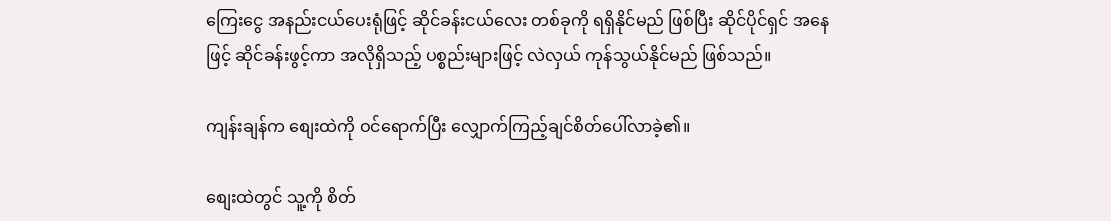ကြေးငွေ အနည်းငယ်ပေးရုံဖြင့် ဆိုင်ခန်းငယ်လေး တစ်ခုကို ရရှိနိုင်မည် ဖြစ်ပြီး ဆိုင်ပိုင်ရှင် အနေဖြင့် ဆိုင်ခန်းဖွင့်ကာ အလိုရှိသည့် ပစ္စည်းများဖြင့် လဲလှယ် ကုန်သွယ်နိုင်မည် ဖြစ်သည်။

ကျန်းချန်က စျေးထဲကို ဝင်ရောက်ပြီး လျှောက်ကြည့်ချင်စိတ်ပေါ်လာခဲ့၏။

စျေးထဲတွင် သူ့ကို စိတ်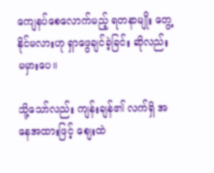ကျေနပ်စေလောက်မည့် ရတနာမျိုး တွေ့နိုင်မလားဟု ရှာဖွေချင်ခဲ့ခြင်း ဆိုလည်း မမှားပေ။

သို့သော်လည်း ကျန်းချန်၏ လက်ရှိ အနေအထားဖြင့် စျေးထဲ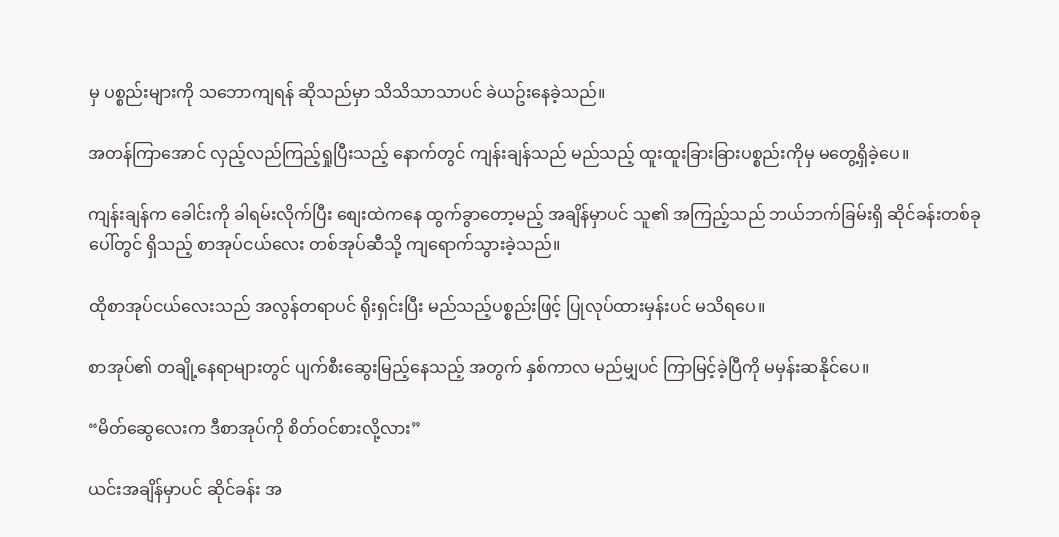မှ ပစ္စည်းများကို သဘောကျရန် ဆိုသည်မှာ သိသိသာသာပင် ခဲယဥ်းနေခဲ့သည်။

အတန်ကြာအောင် လှည့်လည်ကြည့်ရှုပြီးသည့် နောက်တွင် ကျန်းချန်သည် မည်သည့် ထူးထူးခြားခြားပစ္စည်းကိုမှ မတွေ့ရှိခဲ့ပေ။

ကျန်းချန်က ခေါင်းကို ခါရမ်းလိုက်ပြီး စျေးထဲကနေ ထွက်ခွာတော့မည့် အချိန်မှာပင် သူ၏ အကြည့်သည် ဘယ်ဘက်ခြမ်းရှိ ဆိုင်ခန်းတစ်ခု ပေါ်တွင် ရှိသည့် စာအုပ်ငယ်လေး တစ်အုပ်ဆီသို့ ကျရောက်သွားခဲ့သည်။

ထိုစာအုပ်ငယ်လေးသည် အလွန်တရာပင် ရိုးရှင်းပြီး မည်သည့်ပစ္စည်းဖြင့် ပြုလုပ်ထားမှန်းပင် မသိရပေ။

စာအုပ်၏ တချို့နေရာများတွင် ပျက်စီးဆွေးမြည့်နေသည့် အတွက် နှစ်ကာလ မည်မျှပင် ကြာမြင့်ခဲ့ပြီကို မမှန်းဆနိုင်ပေ။

“မိတ်ဆွေလေးက ဒီစာအုပ်ကို စိတ်ဝင်စားလို့လား”

ယင်းအချိန်မှာပင် ဆိုင်ခန်း အ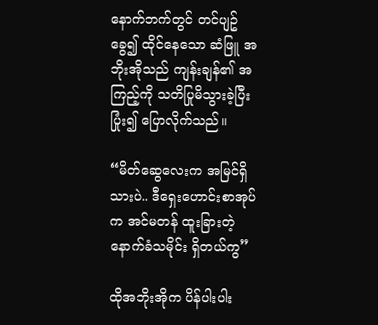နောက်ဘက်တွင် တင်ပျဥ်ခွေ၍ ထိုင်နေသော ဆံဖြူ အဘိုးအိုသည် ကျန်းချန်၏ အကြည့်ကို သတိပြုမိသွားခဲ့ပြီး ပြုံး၍ ပြောလိုက်သည်။

“မိတ်ဆွေလေးက အမြင်ရှိသားပဲ.. ဒီရှေးဟောင်းစာအုပ်က အင်မတန် ထူးခြားတဲ့ နောက်ခံသမိုင်း ရှိတယ်ကွ”

ထိုအဘိုးအိုက ပိန်ပါးပါး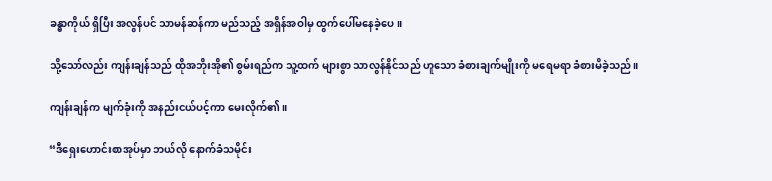ခန္ဓာကိုယ် ရှိပြီး အလွန်ပင် သာမန်ဆန်ကာ မည်သည့် အရှိန်အဝါမှ ထွက်ပေါ်မနေခဲ့ပေ။

သို့သော်လည်း ကျန်းချန်သည် ထိုအဘိုးအို၏ စွမ်းရည်က သူ့ထက် များစွာ သာလွန်နိုင်သည် ဟူသော ခံစားချက်မျိုးကို မရေမရာ ခံစားမိခဲ့သည်။

ကျန်းချန်က မျက်ခုံးကို အနည်းငယ်ပင့်ကာ မေးလိုက်၏။

“ဒီရှေးဟောင်းစာအုပ်မှာ ဘယ်လို နောက်ခံသမိုင်း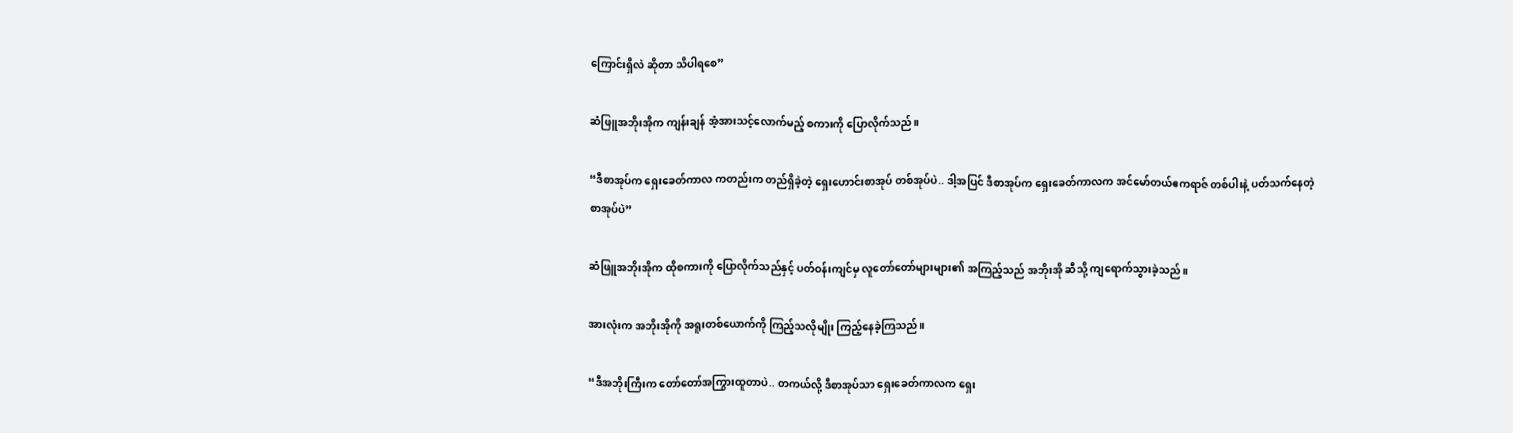ကြောင်းရှိလဲ ဆိုတာ သိပါရစေ”

ဆံဖြူအဘိုးအိုက ကျန်းချန် အံ့အားသင့်လောက်မည့် စကားကို ပြောလိုက်သည်။

“ဒီစာအုပ်က ရှေးခေတ်ကာလ ကတည်းက တည်ရှိခဲ့တဲ့ ရှေးဟောင်းစာအုပ် တစ်အုပ်ပဲ.. ဒါ့အပြင် ဒီစာအုပ်က ရှေးခေတ်ကာလက အင်မော်တယ်ဧကရာဇ် တစ်ပါးနဲ့ ပတ်သက်နေတဲ့ စာအုပ်ပဲ”

ဆံဖြူအဘိုးအိုက ထိုစကားကို ပြောလိုက်သည်နှင့် ပတ်ဝန်းကျင်မှ လူတော်တော်များများ၏ အကြည့်သည် အဘိုးအို ဆီသို့ ကျရောက်သွားခဲ့သည်။

အားလုံးက အဘိုးအိုကို အရူးတစ်ယောက်ကို ကြည့်သလိုမျိုး ကြည့်နေခဲ့ကြသည်။

“ဒီအဘိုးကြီးက တော်တော်အကြွားထူတာပဲ.. တကယ်လို့ ဒီစာအုပ်သာ ရှေးခေတ်ကာလက ရှေး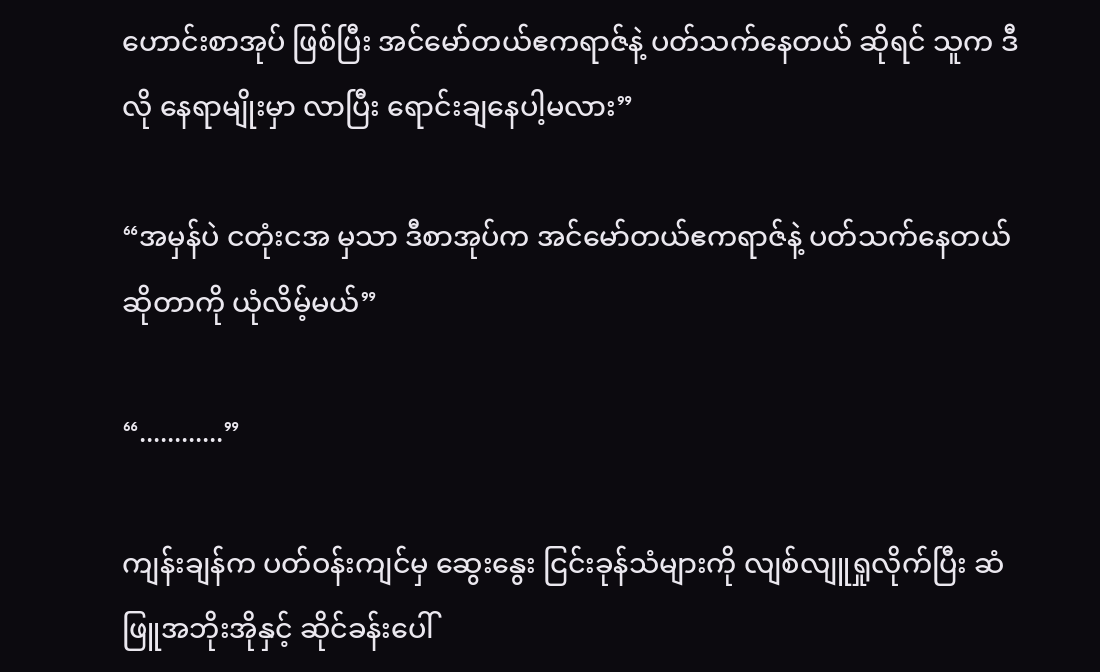ဟောင်းစာအုပ် ဖြစ်ပြီး အင်‌မော်တယ်ဧကရာဇ်နဲ့ ပတ်သက်နေတယ် ဆိုရင် သူက ဒီလို နေရာမျိုးမှာ လာပြီး ရောင်းချနေပါ့မလား”

“အမှန်ပဲ ငတုံးငအ မှသာ ဒီစာအုပ်က အင်မော်တယ်ဧကရာဇ်နဲ့ ပတ်သက်နေတယ် ဆိုတာကို ယုံလိမ့်မယ်”

“............”

ကျန်းချန်က ပတ်ဝန်းကျင်မှ ဆွေးနွေး ငြင်းခုန်သံများကို လျစ်လျူရှုလိုက်ပြီး ဆံဖြူအဘိုးအိုနှင့် ဆိုင်ခန်းပေါ်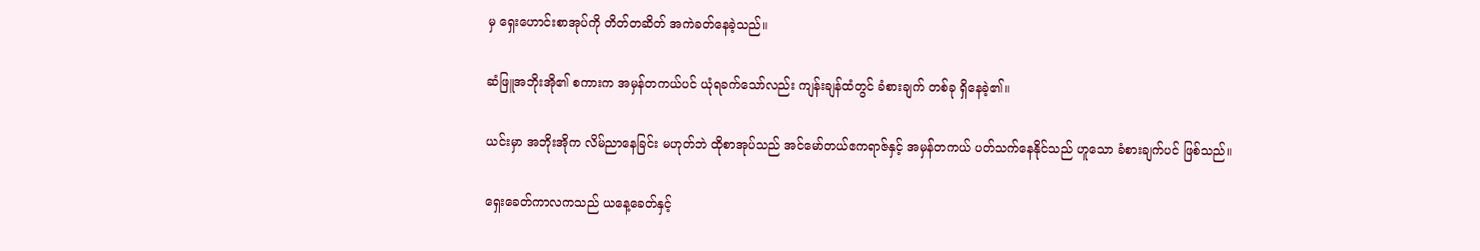မှ ရှေးဟောင်းစာအုပ်ကို တိတ်တဆိတ် အကဲခတ်နေခဲ့သည်။

ဆံဖြူအဘိုးအို၏ စကားက အမှန်တကယ်ပင် ယုံရခက်သော်လည်း ကျန်းချန်ထံတွင် ခံစားချက် တစ်ခု ရှိနေခဲ့၏။

ယင်းမှာ အဘိုးအိုက လိမ်ညာနေခြင်း မဟုတ်ဘဲ ထိုစာအုပ်သည် အင်မော်တယ်ဧကရာဇ်နှင့် အမှန်တကယ် ပတ်သက်နေနိုင်သည် ဟူသော ခံစားချက်ပင် ဖြစ်သည်။

ရှေး‌ခေတ်ကာလကသည် ယနေ့ခေတ်နှင့်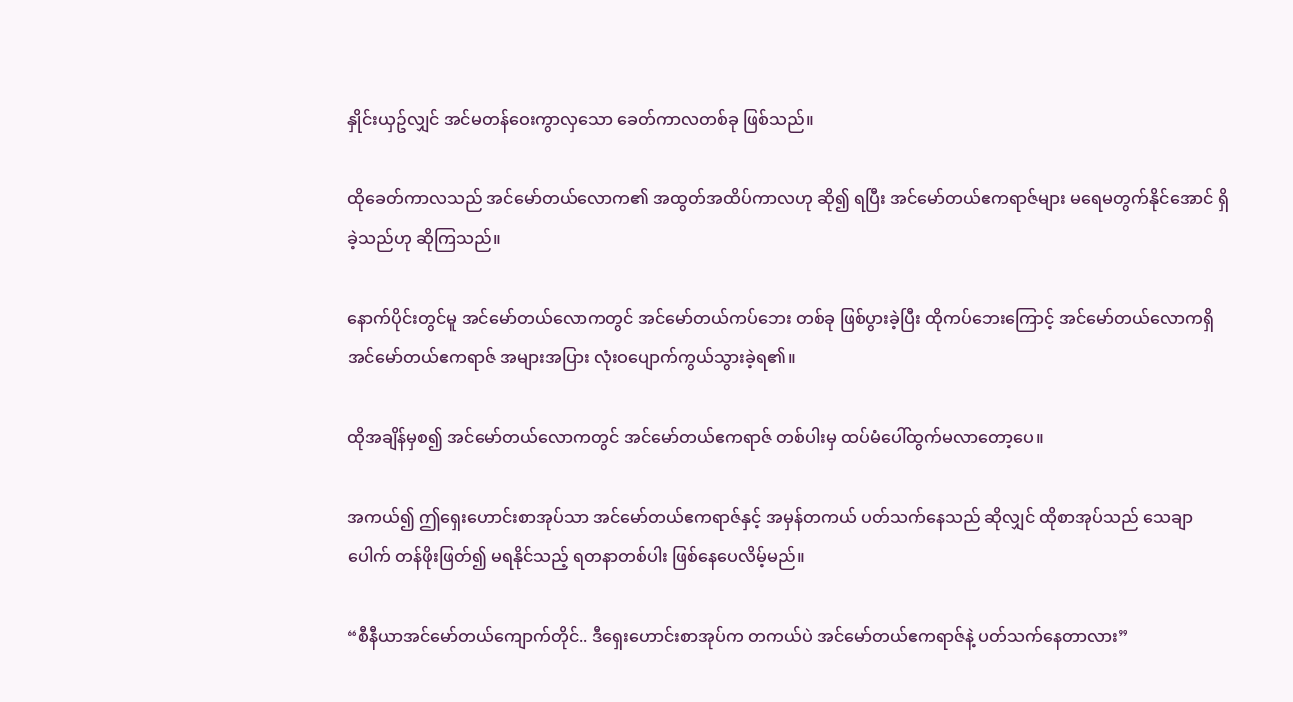နှိုင်းယှဥ်လျှင် အင်မတန်ဝေးကွာလှသော ခေတ်ကာလတစ်ခု ဖြစ်သည်။

ထိုခေတ်ကာလသည် အင်မော်တယ်လောက၏ အထွတ်အထိပ်ကာလဟု ဆို၍ ရပြီး အင်မော်တယ်ဧကရာဇ်များ မရေမတွက်နိုင်အောင် ရှိခဲ့သည်ဟု ဆိုကြသည်။

နောက်ပိုင်းတွင်မူ အင်မော်တယ်လောကတွင် အင်မော်တယ်ကပ်ဘေး တစ်ခု ဖြစ်ပွားခဲ့ပြီး ထိုကပ်ဘေးကြောင့် အင်မော်တယ်လောကရှိ အင်မော်တယ်ဧကရာဇ် အများအပြား လုံးဝပျောက်ကွယ်သွားခဲ့ရ၏။

ထိုအချိန်မှစ၍ အင်မော်တယ်လောကတွင် အင်မော်တယ်ဧကရာဇ် တစ်ပါးမှ ထပ်မံပေါ်ထွက်မလာတော့ပေ။

အကယ်၍ ဤရှေးဟောင်းစာအုပ်သာ အင်‌မော်တယ်ဧကရာဇ်နှင့် အမှန်တကယ် ပတ်သက်နေသည် ဆိုလျှင် ထိုစာအုပ်သည် သေချာပေါက် တန်ဖိုးဖြတ်၍ မရနိုင်သည့် ရတနာတစ်ပါး ဖြစ်နေပေလိမ့်မည်။

“စီနီယာအင်မော်တယ်ကျောက်တိုင်.. ဒီရှေးဟောင်းစာအုပ်က တကယ်ပဲ အင်‌မော်တယ်ဧကရာဇ်နဲ့ ပတ်သက်နေတာလား”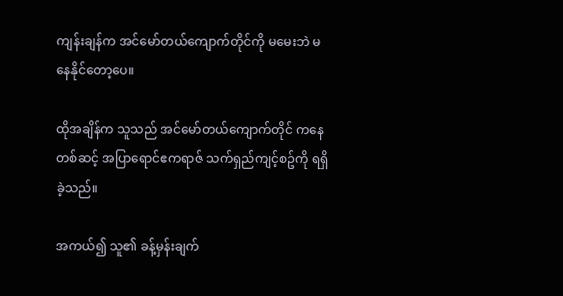ကျန်းချန်က အင်မော်တယ်ကျောက်တိုင်ကို မမေးဘဲ မနေနိုင်တော့ပေ။

ထိုအချိန်က သူသည် အင်မော်တယ်ကျောက်တိုင် ကနေတစ်ဆင့် အပြာရောင်ဧကရာဇ် သက်ရှည်ကျင့်စဥ်ကို ရရှိခဲ့သည်။

အကယ်၍ သူ၏ ခန့်မှန်းချက်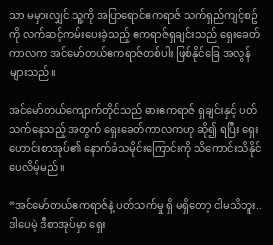သာ မမှားလျှင် သူ့ကို အပြာရောင်ဧကရာဇ် သက်ရှည်ကျင့်စဥ်ကို လက်ဆင့်ကမ်းပေးခဲ့သည့် ဧကရာဇ်ရှချင်းသည် ရှေးခေတ်ကာလက အင်မော်တယ်ဧကရာဇ်တစ်ပါး ဖြစ်နိုင်ခြေ အလွန်များသည်။

အင်မော်တယ်ကျောက်တိုင်သည် ဓားဧကရာဇ် ရှချင်းနှင့် ပတ်သက်နေသည့် အတွက် ရှေးခေတ်ကာလကဟု ဆို၍ ရပြီး ရှေးဟောင်းစာအုပ်၏ နောက်ခံသမိုင်းကြောင်းကို သိကောင်းသိနိုင်ပေလိမ့်မည်။

“အင်မော်တယ်ဧကရာဇ်နဲ့ ပတ်သက်မှု ရှိ မရှိတော့ ငါမသိဘူး.. ဒါပေမဲ့ ဒီစာအုပ်မှာ ရှေး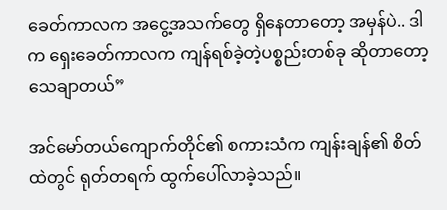ခေတ်ကာလက အငွေ့အသက်တွေ ရှိနေတာတော့ အမှန်ပဲ.. ဒါက ရှေးခေတ်ကာလက ကျန်ရစ်ခဲ့တဲ့ပစ္စည်းတစ်ခု ဆိုတာတော့ သေချာတယ်”

အင်‌မော်တယ်ကျောက်တိုင်၏ စကားသံက ကျန်းချန်၏ စိတ်ထဲတွင် ရုတ်တရက် ထွက်ပေါ်လာခဲ့သည်။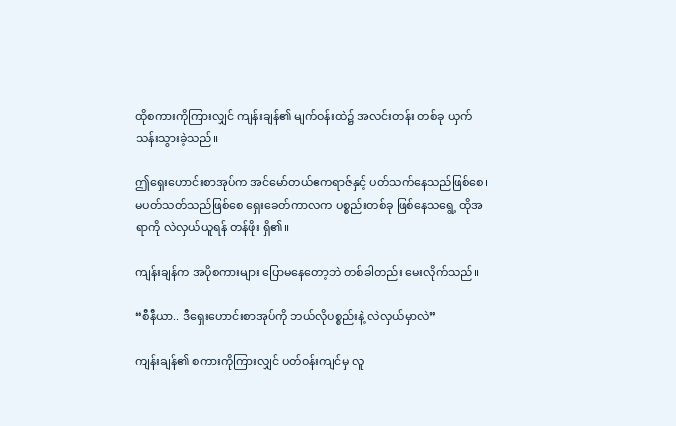ထိုစကားကိုကြားလျှင် ကျန်းချန်၏ မျက်ဝန်းထဲ၌ အလင်းတန်း တစ်ခု ယှက်သန်းသွားခဲ့သည်။

ဤရှေးဟောင်းစာအုပ်က အင်‌မော်တယ်ဧကရာဇ်နှင့် ပတ်သက်နေသည်ဖြစ်စေ၊ မပတ်သတ်သည်ဖြစ်စေ ရှေးခေတ်ကာလက ပစ္စည်းတစ်ခု ဖြစ်နေသရွေ့ ထိုအရာကို လဲလှယ်ယူရန် တန်ဖိုး ရှိ၏။

ကျန်းချန်က အပိုစကားများ ပြောမနေတော့ဘဲ တစ်ခါတည်း မေးလိုက်သည်။

“စီနီယာ.. ဒီရှေးဟောင်းစာအုပ်ကို ဘယ်လိုပစ္စည်းနဲ့ လဲလှယ်မှာလဲ”

ကျန်းချန်၏ စကားကိုကြားလျှင် ပတ်ဝန်းကျင်မှ လူ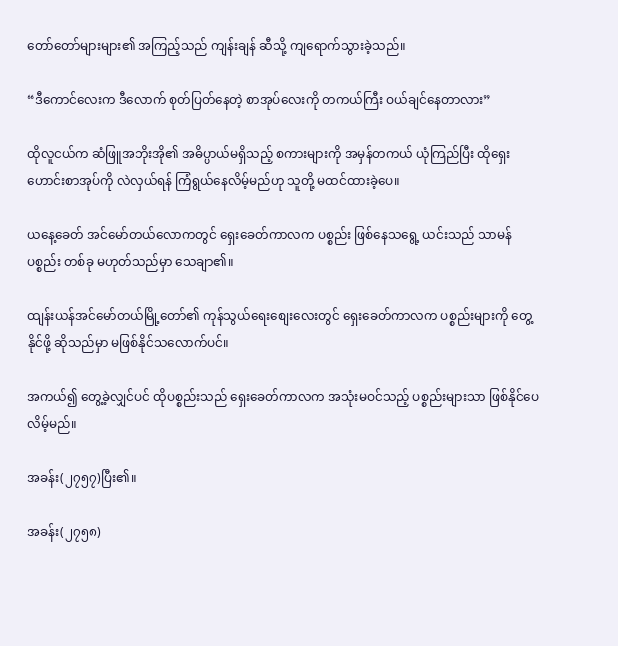တော်တော်များများ၏ အကြည့်သည် ကျန်းချန် ဆီသို့ ကျရောက်သွားခဲ့သည်။

“ဒီကောင်လေးက ဒီလောက် စုတ်ပြတ်နေတဲ့ စာအုပ်လေးကို တကယ်ကြီး ဝယ်ချင်နေတာလား”

ထိုလူငယ်က ဆံဖြူအဘိုးအို၏ အဓိပ္ပာယ်မရှိသည့် စကားများကို အမှန်တကယ် ယုံကြည်ပြီး ထိုရှေးဟောင်းစာအုပ်ကို လဲလှယ်ရန် ကြံရွယ်နေလိမ့်မည်ဟု သူတို့ မထင်ထားခဲ့ပေ။

ယနေ့ခေတ် အင်မော်တယ်လောကတွင် ရှေးခေတ်ကာလက ပစ္စည်း ဖြစ်နေသရွေ့ ယင်းသည် သာမန်ပစ္စည်း တစ်ခု မဟုတ်သည်မှာ သေချာ၏။

ထျန်းယန်အင်မော်တယ်မြို့တော်၏ ကုန်သွယ်ရေးစျေးလေးတွင် ရှေးခေတ်ကာလက ပစ္စည်းများကို တွေ့နိုင်ဖို့ ဆိုသည်မှာ မဖြစ်နိုင်သလောက်ပင်။

အကယ်၍ တွေ့ခဲ့လျှင်ပင် ထိုပစ္စည်းသည် ရှေးခေတ်ကာလက အသုံးမဝင်သည့် ပစ္စည်းများသာ ဖြစ်နိုင်ပေလိမ့်မည်။

အခန်း(၂၇၅၇)ပြီး၏။

အခန်း(၂၇၅၈)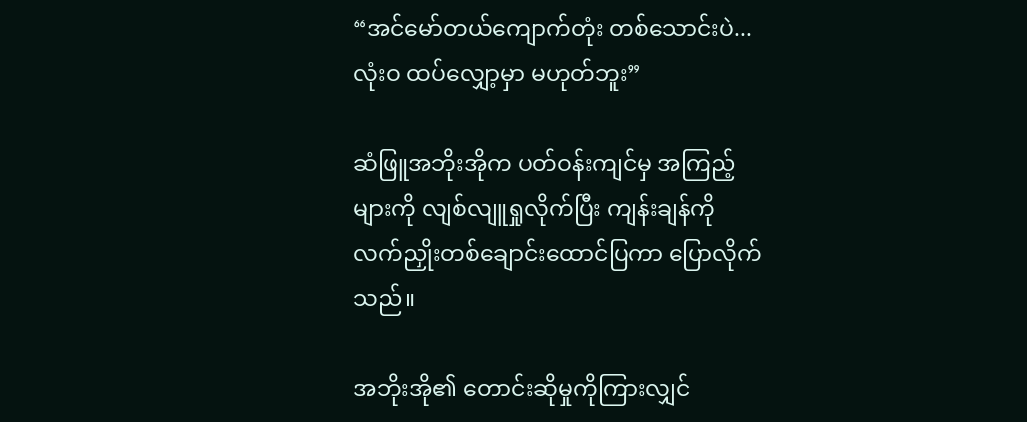“အင်‌မော်တယ်ကျောက်တုံး တစ်သောင်းပဲ...လုံးဝ ထပ်လျှော့မှာ မဟုတ်ဘူး”

ဆံဖြူအဘိုးအိုက ပတ်ဝန်းကျင်မှ အကြည့်များကို လျစ်လျူရှုလိုက်ပြီး ကျန်းချန်ကို လက်ညှိုးတစ်ချောင်းထောင်ပြကာ ပြောလိုက်သည်။

အဘိုးအို၏ တောင်းဆိုမှုကိုကြားလျှင်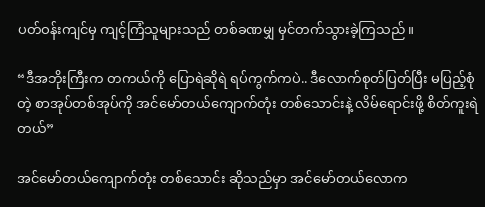ပတ်ဝန်းကျင်မှ ကျင့်ကြံသူများသည် တစ်ခဏမျှ မှင်တက်သွားခဲ့ကြသည်။

“ဒီအဘိုးကြီးက တကယ်ကို ပြောရဲဆိုရဲ ရပ်ကွက်ကပဲ.. ဒီလောက်စုတ်ပြတ်ပြီး မပြည့်စုံတဲ့ စာအုပ်တစ်အုပ်ကို အင်မော်တယ်ကျောက်တုံး တစ်သောင်းနဲ့ လိမ်ရောင်းဖို့ စိတ်ကူးရဲတယ်”

အင်မော်တယ်ကျောက်တုံး တစ်သောင်း ဆိုသည်မှာ အင်မော်တယ်လောက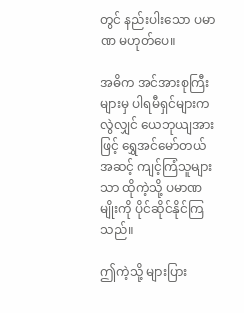တွင် နည်းပါးသော ပမာဏ မဟုတ်ပေ။

အဓိက အင်အားစုကြီးများမှ ပါရမီရှင်များက လွဲလျှင် ယေဘုယျအားဖြင့် ရွှေအင်မော်တယ်အဆင့် ကျင့်ကြံသူများသာ ထိုကဲ့သို့ ပမာဏမျိုးကို ပိုင်ဆိုင်နိုင်ကြသည်။

ဤကဲ့သို့ များပြား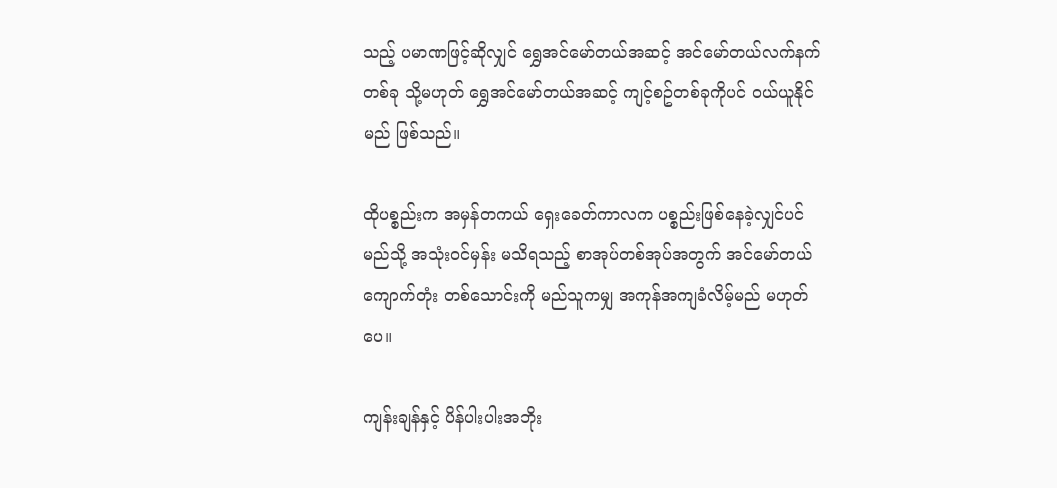သည့် ပမာဏဖြင့်ဆိုလျှင် ရွှေအင်မော်တယ်အဆင့် အင်မော်တယ်လက်နက် တစ်ခု သို့မဟုတ် ရွှေအင်မော်တယ်အဆင့် ကျင့်စဥ်တစ်ခုကိုပင် ဝယ်ယူနိုင်မည် ဖြစ်သည်။

ထိုပစ္စည်းက အမှန်တကယ် ရှေးခေတ်ကာလက ပစ္စည်းဖြစ်နေခဲ့လျှင်ပင် မည်သို့ အသုံးဝင်မှန်း မသိရသည့် စာအုပ်တစ်အုပ်အတွက် အင်မော်တယ်ကျောက်တုံး တစ်သောင်းကို မည်သူကမျှ အကုန်အကျခံလိမ့်မည် မဟုတ်ပေ။

ကျန်းချန်နှင့် ပိန်ပါးပါးအဘိုး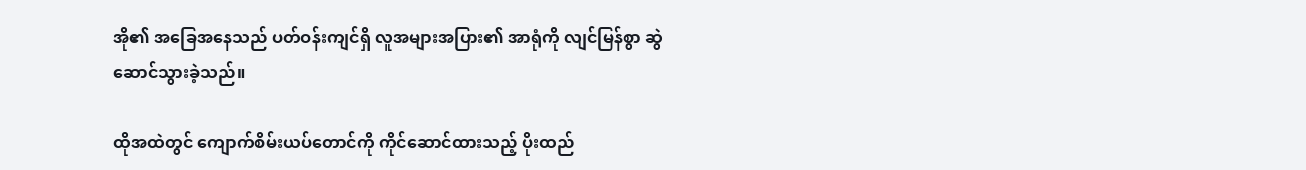အို၏ အခြေအနေသည် ပတ်ဝန်းကျင်ရှိ လူအများအပြား၏ အာရုံကို လျင်မြန်စွာ ဆွဲဆောင်သွားခဲ့သည်။

ထိုအထဲတွင် ကျောက်စိမ်းယပ်တောင်ကို ကိုင်ဆောင်ထားသည့် ပိုးထည်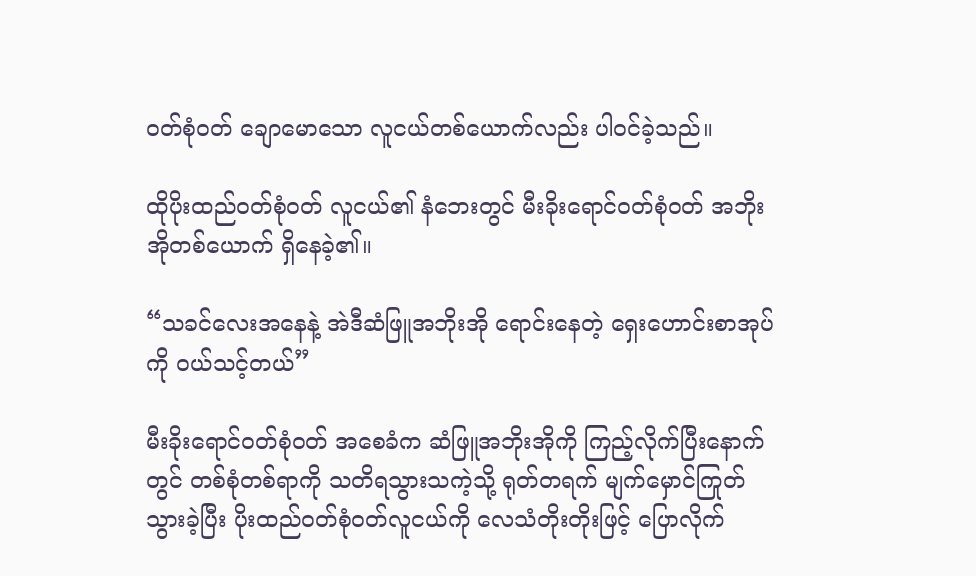ဝတ်စုံဝတ် ချောမောသော လူငယ်တစ်ယောက်လည်း ပါဝင်ခဲ့သည်။

ထိုပိုးထည်ဝတ်စုံဝတ် လူငယ်၏ နံဘေးတွင် မီးခိုးရောင်ဝတ်စုံဝတ် အဘိုးအိုတစ်ယောက် ရှိနေခဲ့၏။

“သခင်လေးအနေနဲ့ အဲဒီဆံဖြူအဘိုးအို ရောင်းနေတဲ့ ရှေးဟောင်းစာအုပ်ကို ဝယ်သင့်တယ်”

မီးခိုးရောင်ဝတ်စုံဝတ် အစေခံက ဆံဖြူအဘိုးအိုကို ကြည့်လိုက်ပြီးနောက်တွင် တစ်စုံတစ်ရာကို သတိရသွားသကဲ့သို့ ရုတ်တရက် မျက်မှောင်ကြုတ်သွားခဲ့ပြီး ပိုးထည်ဝတ်စုံဝတ်လူငယ်ကို လေသံတိုးတိုးဖြင့် ပြောလိုက်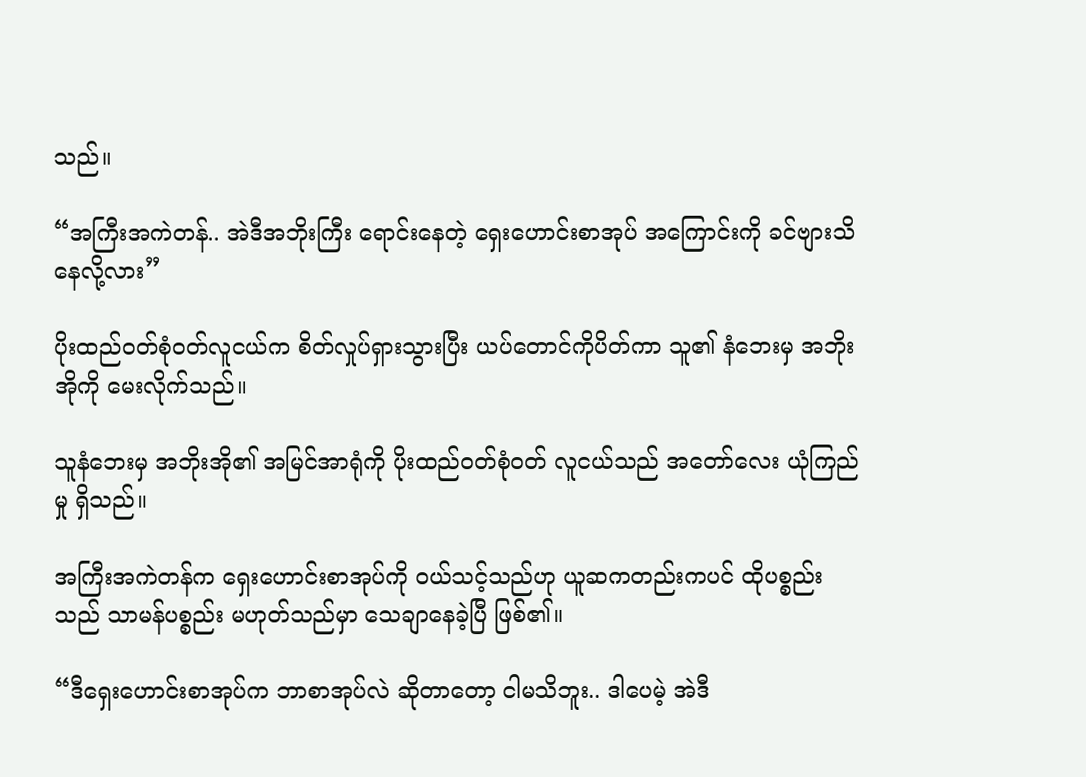သည်။

“အကြီးအကဲတန်.. အဲဒီအဘိုးကြီး ရောင်းနေတဲ့ ရှေးဟောင်းစာအုပ် အကြောင်းကို ခင်ဗျားသိနေလို့လား”

ပိုးထည်ဝတ်စုံဝတ်လူငယ်က စိတ်လှုပ်ရှားသွားပြီး ယပ်တောင်ကိုပိတ်ကာ သူ၏ နံဘေးမှ အဘိုးအိုကို မေးလိုက်သည်။

သူနံဘေးမှ အဘိုးအို၏ အမြင်အာရုံကို ပိုးထည်ဝတ်စုံဝတ် လူငယ်သည် အတော်လေး ယုံကြည်မှု ရှိသည်။

အကြီးအကဲတန်က ရှေးဟောင်းစာအုပ်ကို ဝယ်သင့်သည်ဟု ယူဆကတည်းကပင် ထိုပစ္စည်းသည် သာမန်ပစ္စည်း မဟုတ်သည်မှာ သေချာနေခဲ့ပြီ ဖြစ်၏။

“ဒီရှေးဟောင်းစာအုပ်က ဘာစာအုပ်လဲ ဆိုတာတော့ ငါမသိဘူး.. ဒါပေမဲ့ အဲဒီ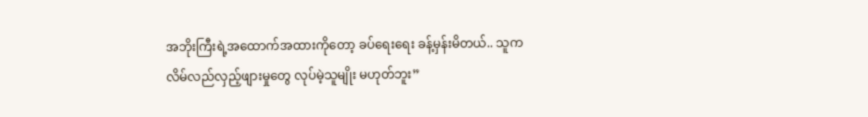အဘိုးကြီးရဲ့အထောက်အထားကိုတော့ ခပ်ရေးရေး ခန့်မှန်းမိတယ်.. သူက လိမ်လည်လှည့်ဖျားမှုတွေ လုပ်မဲ့သူမျိုး မဟုတ်ဘူး”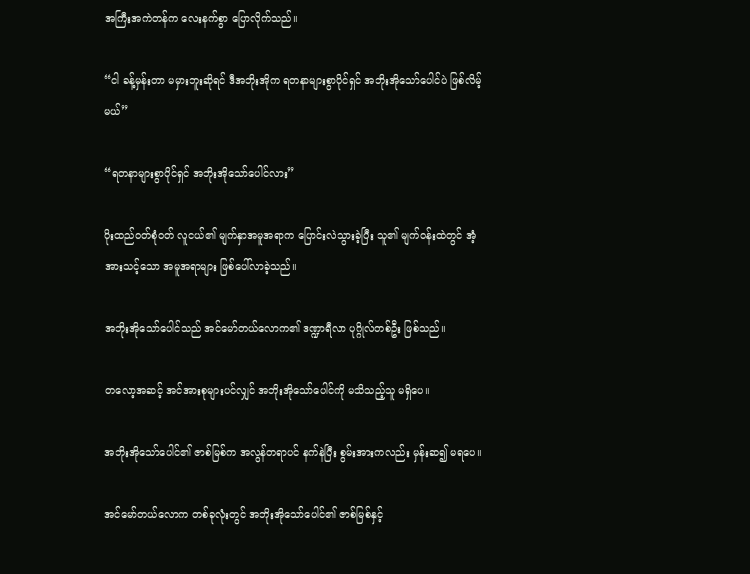အကြီးအကဲတန်က လေးနက်စွာ ပြောလိုက်သည်။

“ငါ ခန့်မှန်းတာ မမှားဘူးဆိုရင် ဒီအဘိုးအိုက ရတနာများစွာပိုင်ရှင် အဘိုးအိုသော်ပေါင်ပဲ ဖြစ်လိမ့်မယ်”

“ရတနာများစွာပိုင်ရှင် အဘိုးအိုသော်ပေါင်လား”

ပိုးထည်ဝတ်စုံဝတ် လူငယ်၏ မျက်နှာအမူအရာက ပြောင်းလဲသွားခဲ့ပြီး သူ၏ မျက်ဝန်းထဲတွင် အံ့အားသင့်သော အမူအရာများ ဖြစ်ပေါ်လာခဲ့သည်။

အဘိုးအိုသော်ပေါင်သည် အင်မော်တယ်လောက၏ ဒဏ္ဍာရီလာ ပုဂ္ဂိုလ်တစ်ဦး ဖြစ်သည်။

တလော့အဆင့် အင်အားစုများပင်လျှင် အဘိုးအိုသော်ပေါင်ကို မသိသည့်သူ မရှိပေ။

အဘိုးအိုသော်ပေါင်၏ ဇာစ်မြစ်က အလွန်တရာပင် နက်နဲပြီး စွမ်းအားကလည်း မှန်းဆ၍ မရပေ။

အင်မော်တယ်လောက တစ်ခုလုံးတွင် အဘိုးအိုသော်ပေါင်၏ ဇာစ်မြစ်နှင့်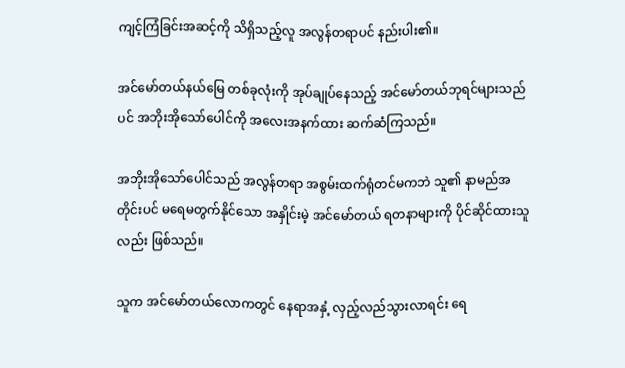ကျင့်ကြံခြင်းအဆင့်ကို သိရှိသည့်လူ အလွန်တရာပင် နည်းပါး၏။

အင်မော်တယ်နယ်မြေ တစ်ခုလုံးကို အုပ်ချုပ်နေသည့် အင်မော်တယ်ဘုရင်များသည်ပင် အဘိုးအိုသော်ပေါင်ကို အလေးအနက်ထား ဆက်ဆံကြသည်။

အဘိုးအိုသော်ပေါင်သည် အလွန်တရာ အစွမ်းထက်ရုံတင်မကဘဲ သူ၏ နာမည်အတိုင်းပင် မရေမတွက်နိုင်သော အနှိုင်းမဲ့ အင်မော်တယ် ရတနာများကို ပိုင်ဆိုင်ထားသူလည်း ဖြစ်သည်။

သူက အင်မော်တယ်လောကတွင် နေရာအနှံ့ လှည့်လည်သွားလာရင်း ရေ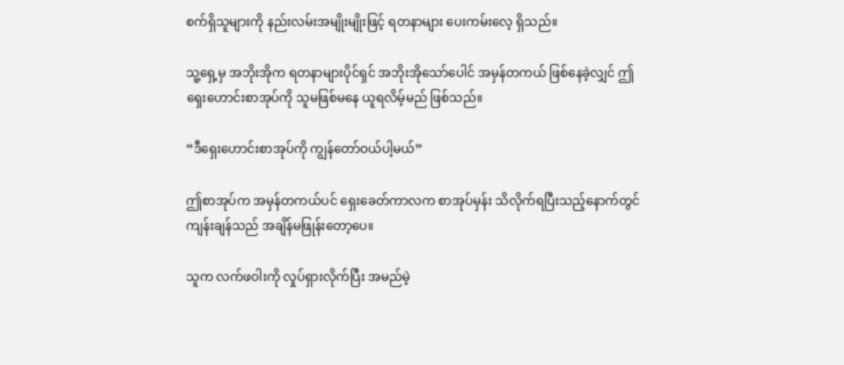စက်ရှိသူများကို နည်းလမ်းအမျိုးမျိုးဖြင့် ရတနာများ ပေးကမ်းလေ့ ရှိသည်။

သူ့ရှေ့မှ အဘိုးအိုက ရတနာများပိုင်ရှင် အဘိုးအိုသော်ပေါင် အမှန်တကယ် ဖြစ်နေခဲ့လျှင် ဤရှေးဟောင်းစာအုပ်ကို သူမဖြစ်မနေ ယူရလိမ့်မည် ဖြစ်သည်။

“ဒီရှေးဟောင်းစာအုပ်ကို ကျွန်တော်ဝယ်ပါ့မယ်”

ဤစာအုပ်က အမှန်တကယ်ပင် ရှေးခေတ်ကာလက စာအုပ်မှန်း သိလိုက်ရပြီးသည့်နောက်တွင် ကျန်းချန်သည် အချိန်မဖြုန်းတော့ပေ။

သူက လက်ဖဝါးကို လှုပ်ရှားလိုက်ပြီး အမည်မဲ့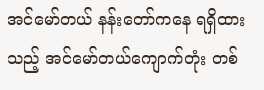အင်မော်တယ် နန်းတော်ကနေ ရရှိထားသည့် အင်မော်တယ်ကျောက်တုံး တစ်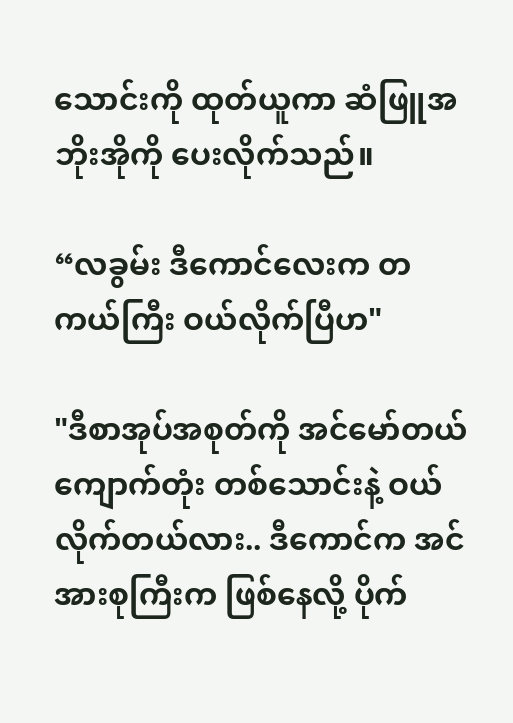သောင်းကို ထုတ်ယူကာ ဆံဖြူအဘိုးအိုကို ပေးလိုက်သည်။

“လခွမ်း ဒီကောင်လေးက တကယ်ကြီး ဝယ်လိုက်ပြီဟ"

"ဒီစာအုပ်အစုတ်ကို အင်မော်တယ်ကျောက်တုံး တစ်သောင်းနဲ့ ဝယ်လိုက်တယ်လား.. ဒီကောင်က အင်အားစုကြီးက ဖြစ်နေလို့ ပိုက်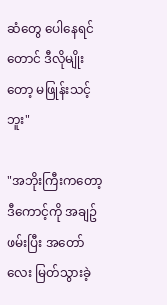ဆံတွေ ပေါနေရင်တောင် ဒီလိုမျိုးတော့ မဖြုန်းသင့်ဘူး"

"အဘိုးကြီးကတော့ ဒီကောင့်ကို အချဥ်ဖမ်းပြီး အတော်လေး မြတ်သွားခဲ့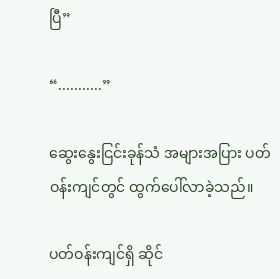ပြီ”

“...........”

ဆွေးနွေးငြင်းခုန်သံ အများအပြား ပတ်ဝန်းကျင်တွင် ထွက်ပေါ်လာခဲ့သည်။

ပတ်ဝန်းကျင်ရှိ ဆိုင်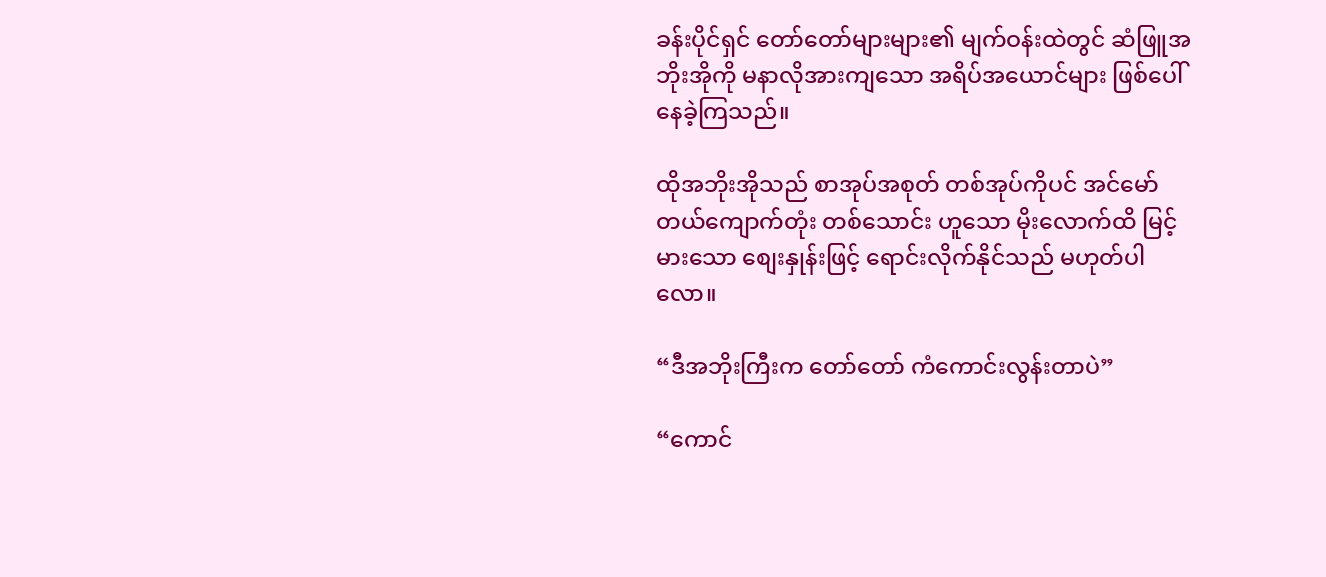ခန်းပိုင်ရှင် တော်တော်များများ၏ မျက်ဝန်းထဲတွင် ဆံဖြူအဘိုးအိုကို မနာလိုအားကျသော အရိပ်အယောင်များ ဖြစ်ပေါ်နေခဲ့ကြသည်။

ထိုအဘိုးအိုသည် စာအုပ်အစုတ် တစ်အုပ်ကိုပင် အင်မော်တယ်ကျောက်တုံး တစ်သောင်း ဟူသော မိုးလောက်ထိ မြင့်မားသော စျေးနှုန်းဖြင့် ရောင်းလိုက်နိုင်သည် မဟုတ်ပါလော။

“ဒီအဘိုးကြီးက တော်တော် ကံကောင်းလွန်းတာပဲ”

“ကောင်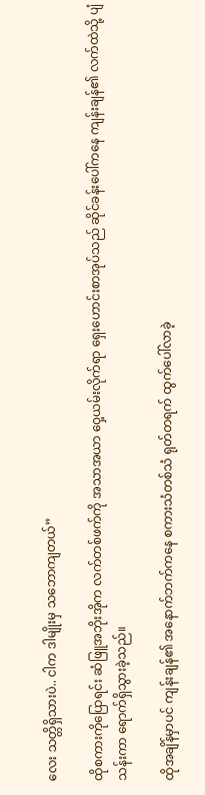လေး သတ္တိရှိသားပဲ.. ငါက ဒါမျိုးမှ သဘောကျတယ်”

ထိုစကားကိုပြောရင်း ဆံဖြူအဘိုးအိုက လက်တစ်ဖက်ကို အသာအယာ ဝှေ့ယမ်းလိုက်ရာ ရှေးဟောင်းစာအုပ်သည် ဆိုင်ခန်းပေါ်ကနေ ကျန်းချန်၏ လက်ထဲသို့ ပျံသန်းကာ ရောက်ရှိသွားခဲ့သည်။

ထိုအချိန်မှာပင် ကျန်းချန်၏ အနောက်ဘက်ကနေ စကားသံတစ်သံ ရုတ်တရက် ထွက်ပေါ်လာခဲ့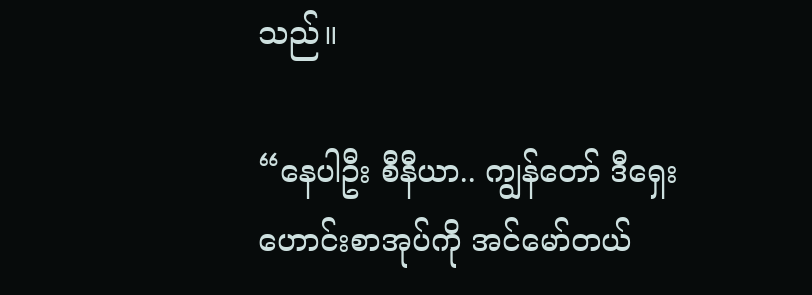သည်။

“နေပါဦး စီနီယာ.. ကျွန်တော် ဒီရှေးဟောင်းစာအုပ်ကို အင်မော်တယ်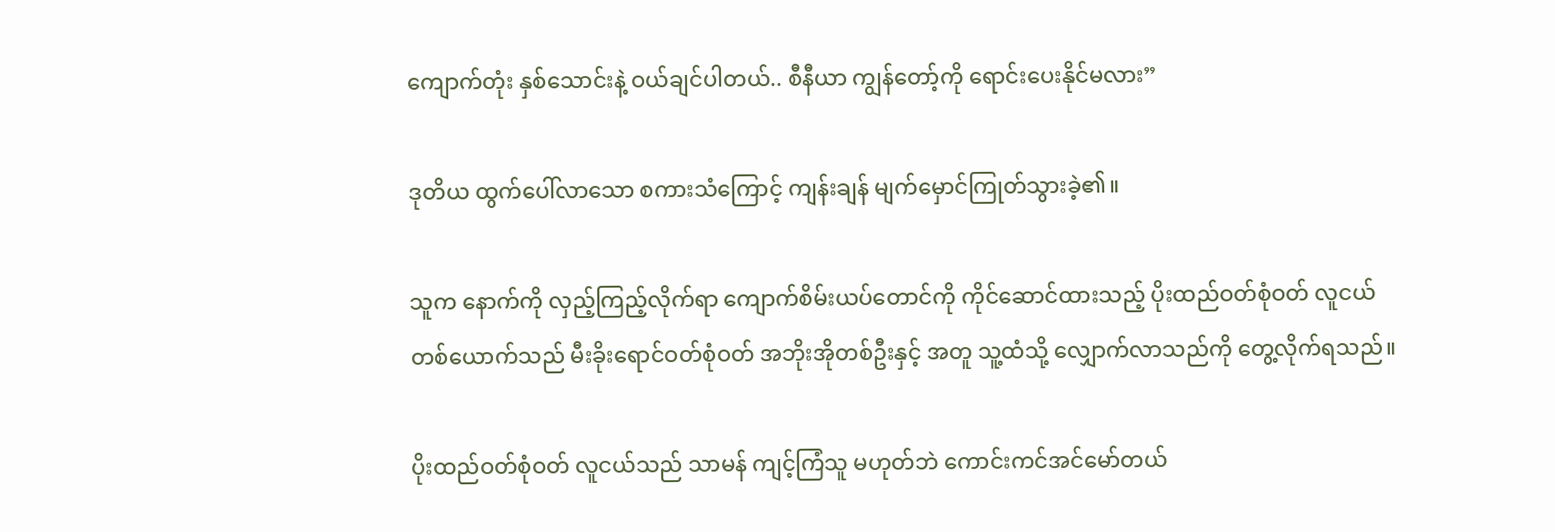ကျောက်တုံး နှစ်သောင်းနဲ့ ဝယ်ချင်ပါတယ်.. စီနီယာ ကျွန်တော့်ကို ရောင်းပေးနိုင်မလား”

ဒုတိယ ထွက်ပေါ်လာသော စကားသံကြောင့် ကျန်းချန် မျက်မှောင်ကြုတ်သွားခဲ့၏။

သူက နောက်ကို လှည့်ကြည့်လိုက်ရာ ကျောက်စိမ်းယပ်တောင်ကို ကိုင်ဆောင်ထားသည့် ပိုးထည်ဝတ်စုံဝတ် လူငယ်တစ်ယောက်သည် မီးခိုးရောင်ဝတ်စုံဝတ် အဘိုးအိုတစ်ဦးနှင့် အတူ သူ့ထံသို့ လျှောက်လာသည်ကို တွေ့လိုက်ရသည်။

ပိုးထည်ဝတ်စုံဝတ် လူငယ်သည် သာမန် ကျင့်ကြံသူ မဟုတ်ဘဲ ကောင်းကင်အင်မော်တယ်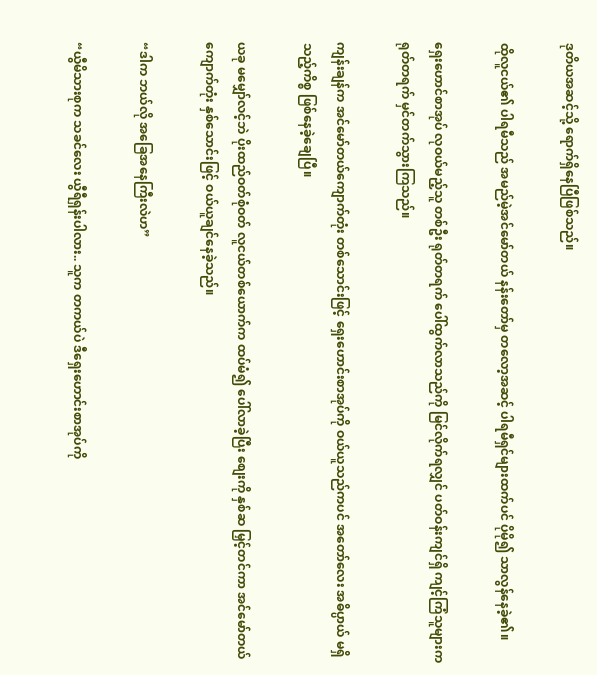ဒုတိယအဆင့်သို့ ရောက်ရှိနေပြီဖြစ်သည်။

ထိုလူငယ်၏ ပါရမီသည် အမည်မဲ့အင်မော်တယ် နန်းတော်မှ တလော့အဆင့် ပါရမီရှင်များထက်ပင် ပိုမို၍ သာလွန်နေခဲ့၏။

ရှေးဟောင်စာအုပ် လုဝယ်မည့်သူ တစ်ဦး ရုတ်တရက် ပေါ်ထွက်လာသည်ကို မြင်လိုက်ရလျှင် ပတ်ဝန်းကျင်ရှိ ကျင့်ကြံသူများက ရုတ်တရက် မှင်တက်သွားကြသည်။

ကျန်းချန်က အင်မော်တယ်ကျောက်တုံး တစ်သောင်းဖြင့် ရှေးဟောင်းစာအုပ်ကို ဝယ်ယူသည်ကပင် အတော်လေး အဓိပ္ပာယ် မရှိသည့်ကိစ္စ ဖြစ်နေခဲ့ချေပြီ။

ယခု မမျှော်လင့်ဘဲ ပိုးထည်ဝတ်စုံဝတ် လူငယ်တစ်ယောက်က ထပ်မံ၍ ပေါ်လာခဲ့ပြီး စျေးကို နှစ်ဆ မြှင့်တင်ကာ အင်မော်တယ်ကျောက်တုံး နှစ်သောင်းဖြင့် ဝယ်ယူချင်နေခဲ့သည်။

“ဒါက ဘယ်လို အခြေအနေကြီးလဲဟ”

“ယွီမိသားစုက သခင်လေး ယွီရီရှန်းပါလား.. သူက တကယ်ပဲ ဒီရှေးဟောင်းစာအုပ်ကို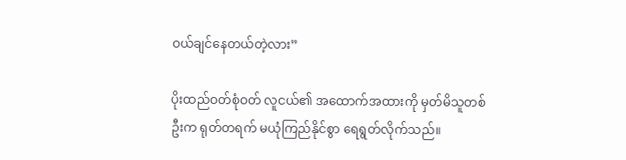ဝယ်ချင်နေတယ်တဲ့လား”

ပိုးထည်ဝတ်စုံဝတ် လူငယ်၏ အထောက်အထားကို မှတ်မိသူတစ်ဦးက ရုတ်တရက် မယုံကြည်နိုင်စွာ ရေရွတ်လိုက်သည်။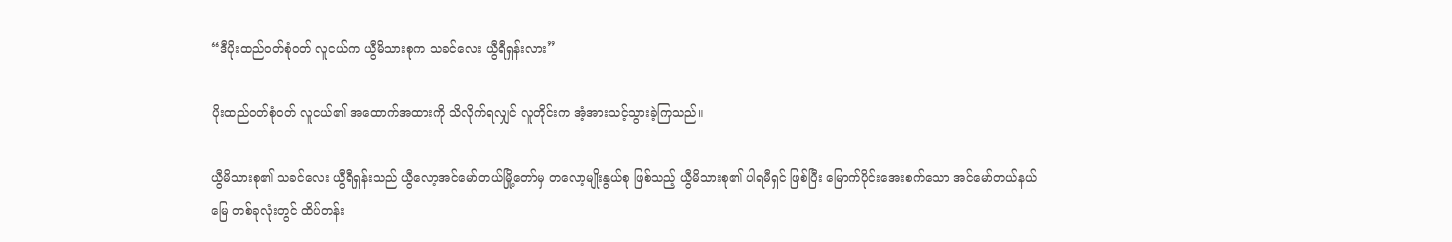“ဒီပိုးထည်ဝတ်စုံဝတ် လူငယ်က ယွီမိသားစုက သခင်လေး ယွီရီရှန်းလား”

ပိုးထည်ဝတ်စုံဝတ် လူငယ်၏ အထောက်အထားကို သိလိုက်ရလျှင် လူတိုင်းက အံ့အားသင့်သွားခဲ့ကြသည်။

ယွီမိသားစု၏ သခင်လေး ယွီရီရှန်းသည် ယွီလော့အင်မော်တယ်မြို့တော်မှ တလော့မျိုးနွယ်စု ဖြစ်သည့် ယွီမိသားစု၏ ပါရမီရှင် ဖြစ်ပြီး မြောက်ပိုင်းအေးစက်သော အင်မော်တယ်နယ်မြေ တစ်ခုလုံးတွင် ထိပ်တန်း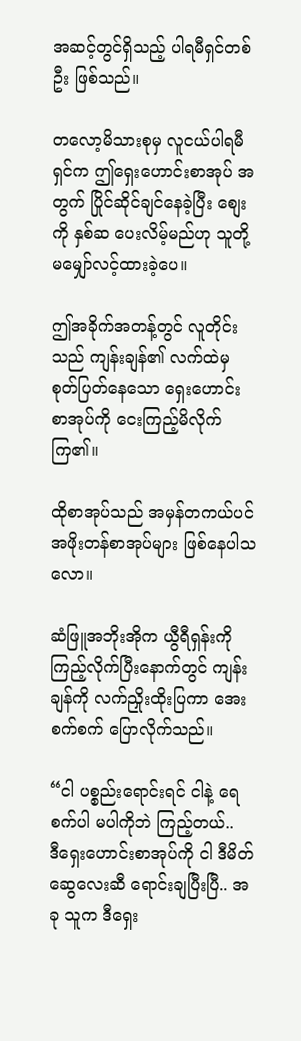အဆင့်တွင်ရှိသည့် ပါရမီရှင်တစ်ဦး ဖြစ်သည်။

တလော့မိသားစုမှ လူငယ်ပါရမီရှင်က ဤရှေးဟောင်းစာအုပ် အတွက် ပြိုင်ဆိုင်ချင်နေခဲ့ပြီး စျေးကို နှစ်ဆ ပေးလိမ့်မည်ဟု သူတို့ မမျှော်လင့်ထားခဲ့ပေ။

ဤအခိုက်အတန့်တွင် လူတိုင်းသည် ကျန်းချန်၏ လက်ထဲမှ စုတ်ပြတ်နေသော ရှေးဟောင်းစာအုပ်ကို ငေးကြည့်မိလိုက်ကြ၏။

ထိုစာအုပ်သည် အမှန်တကယ်ပင် အဖိုးတန်စာအုပ်များ ဖြစ်နေပါသလော။

ဆံဖြူအဘိုးအိုက ယွီရီရှန်းကို ကြည့်လိုက်ပြီးနောက်တွင် ကျန်းချန်ကို လက်ညှိုးထိုးပြကာ အေးစက်စက် ပြောလိုက်သည်။

“ငါ ပစ္စည်းရောင်းရင် ငါနဲ့ ရေစက်ပါ မပါကိုဘဲ ကြည့်တယ်.. ဒီ‌ရှေးဟောင်းစာအုပ်ကို ငါ ဒီမိတ်ဆွေလေးဆီ ရောင်းချပြီးပြီ.. အခု သူက ဒီရှေး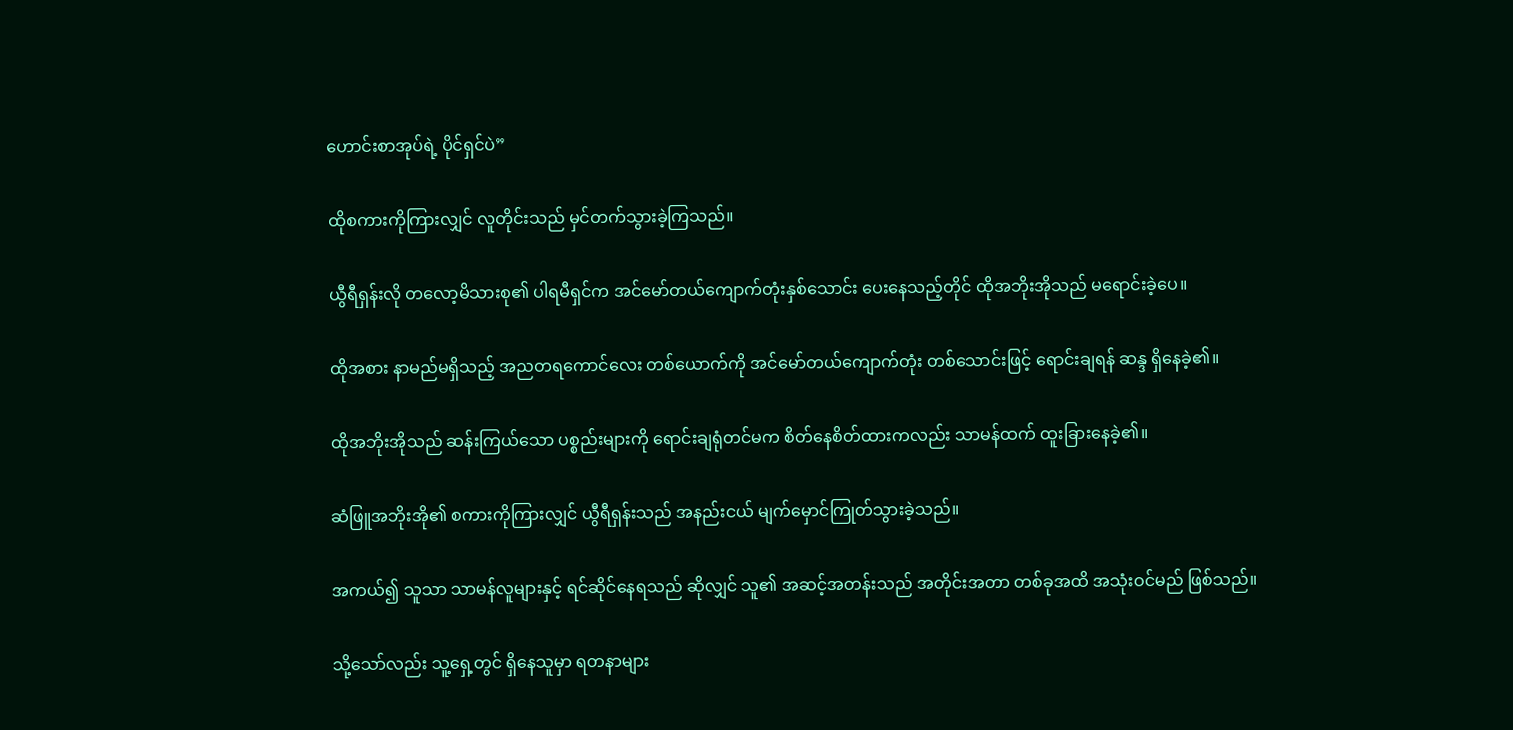ဟောင်းစာအုပ်ရဲ့ ပိုင်ရှင်ပဲ”

ထိုစကားကိုကြားလျှင် လူတိုင်းသည် မှင်တက်သွားခဲ့ကြသည်။

ယွီရီရှန်းလို တလော့မိသားစု၏ ပါရမီရှင်က အင်မော်တယ်ကျောက်တုံးနှစ်သောင်း ပေးနေသည့်တိုင် ထိုအဘိုးအိုသည် မရောင်းခဲ့ပေ။

ထိုအစား နာမည်မရှိသည့် အညတရကောင်လေး တစ်ယောက်ကို အင်မော်တယ်ကျောက်တုံး တစ်သောင်းဖြင့် ရောင်းချရန် ဆန္ဒ ရှိနေခဲ့၏။

ထိုအဘိုးအိုသည် ဆန်းကြယ်သော ပစ္စည်းများကို ရောင်းချရုံတင်မက စိတ်နေစိတ်ထားကလည်း သာမန်ထက် ထူးခြားနေခဲ့၏။

ဆံဖြူအဘိုးအို၏ စကားကိုကြားလျှင် ယွီရီရှန်းသည် အနည်းငယ် မျက်မှောင်ကြုတ်သွားခဲ့သည်။

အကယ်၍ သူသာ သာမန်လူများနှင့် ရင်ဆိုင်နေရသည် ဆိုလျှင် သူ၏ အဆင့်အတန်းသည် အတိုင်းအတာ တစ်ခုအထိ အသုံးဝင်မည် ဖြစ်သည်။

သို့သော်လည်း သူ့ရှေ့တွင် ရှိနေသူမှာ ရတနာများ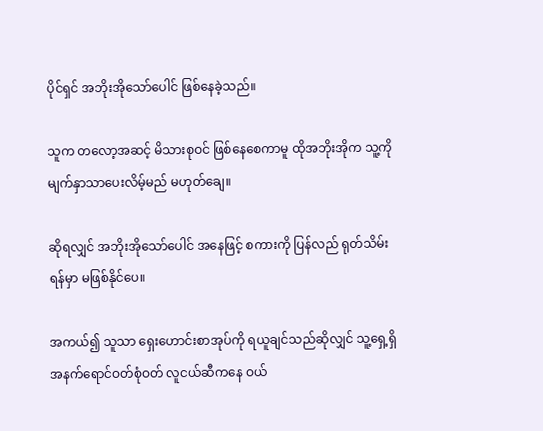ပိုင်ရှင် အဘိုးအိုသော်ပေါင် ဖြစ်နေခဲ့သည်။

သူက တလော့အဆင့် မိသားစုဝင် ဖြစ်နေစေကာမူ ထိုအဘိုးအိုက သူ့ကို မျက်နှာသာပေးလိမ့်မည် မဟုတ်ချေ။

ဆိုရလျှင် အဘိုးအိုသော်ပေါင် အနေဖြင့် စကားကို ပြန်လည် ရုတ်သိမ်းရန်မှာ မဖြစ်နိုင်ပေ။

အကယ်၍ သူသာ ရှေးဟောင်းစာအုပ်ကို ရယူချင်သည်ဆိုလျှင် သူ့ရှေ့ရှိ အနက်ရောင်ဝတ်စုံဝတ် လူငယ်ဆီကနေ ဝယ်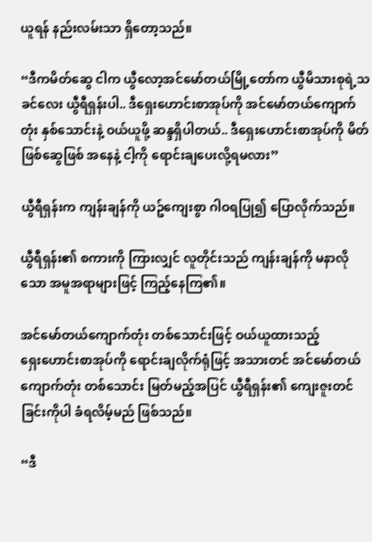ယူရန် နည်းလမ်းသာ ရှိတော့သည်။

“ဒီကမိတ်ဆွေ ငါက ယွီလော့အင်မော်တယ်မြို့တော်က ယွီမိသားစုရဲ့သခင်လေး ယွီရီရှန်းပါ.. ဒီရှေးဟောင်းစာအုပ်ကို အင်မော်တယ်ကျောက်တုံး နှစ်သောင်းနဲ့ ဝယ်ယူဖို့ ဆန္ဒရှိပါတယ်.. ဒီရှေးဟောင်းစာအုပ်ကို မိတ်ဖြစ်ဆွေဖြစ် အနေနဲ့ ငါ့ကို ရောင်းချပေးလို့ရမလား”

ယွီရီရှန်းက ကျန်းချန်ကို ယဥ်ကျေးစွာ ဂါဝရပြု၍ ပြောလိုက်သည်။

ယွီရီရှန်း၏ စကားကို ကြားလျှင် လူတိုင်းသည် ကျန်းချန်ကို မနာလိုသော အမူအရာများဖြင့် ကြည့်နေကြ၏။

အင်မော်တယ်ကျောက်တုံး တစ်သောင်းဖြင့် ဝယ်ယူထားသည့် ရှေး‌ဟောင်းစာအုပ်ကို ရောင်းချလိုက်ရုံဖြင့် အသားတင် အင်မော်တယ်ကျောက်တုံး တစ်သောင်း မြတ်မည့်အပြင် ယွီရီရှန်း၏ ကျေးဇူးတင်ခြင်းကိုပါ ခံရလိမ့်မည် ဖြစ်သည်။

“ဒီ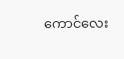ကောင်လေး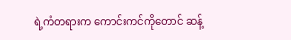ရဲ့ကံတရားက ကောင်းကင်ကိုတောင် ဆန့်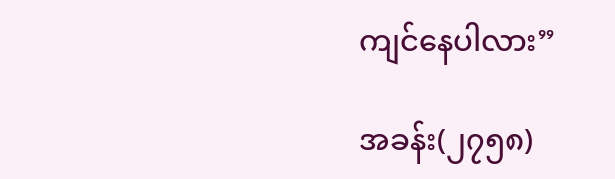ကျင်နေပါလား”

အခန်း(၂၇၅၈)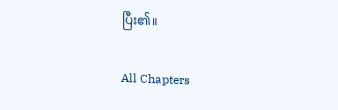ပြီး၏။

All Chapters